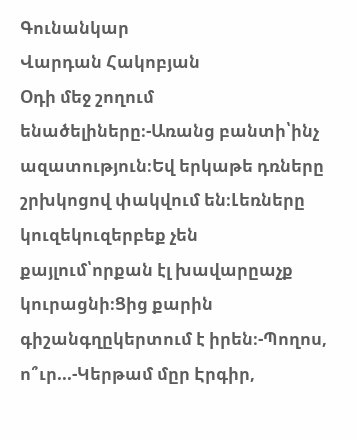Գունանկար
Վարդան Հակոբյան
Օդի մեջ շողում ենածելիները։-Առանց բանտի՝ինչ ազատություն։Եվ երկաթե դռները շրխկոցով փակվում են։Լեռները կուզեկուզերբեք չեն քայլում՝որքան էլ խավարըաչք կուրացնի։Ցից քարին գիշանգղըկերտում է իրեն։-Պողոս, ո՞ւր...-Կերթամ մըր Էրգիր,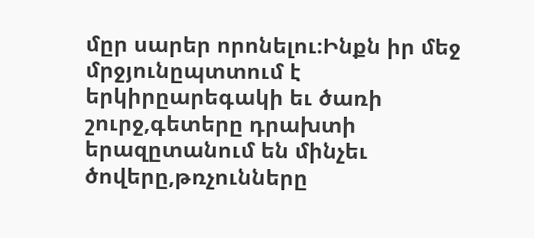մըր սարեր որոնելու։Ինքն իր մեջ մրջյունըպտտում է երկիրըարեգակի եւ ծառի շուրջ,գետերը դրախտի երազըտանում են մինչեւ ծովերը,թռչունները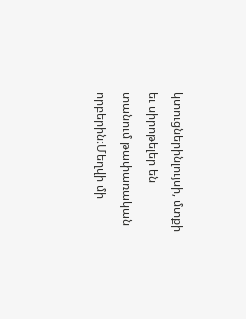կտուցներինլույսի, մտքի եւ սիրոթելեր են տանում թափառական որբերին։Մեղվի մի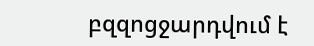բզզոցջարդվում է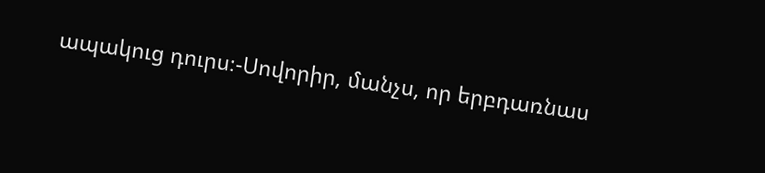ապակուց դուրս։-Սովորիր, մանչս, որ երբդառնաս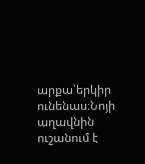արքա՝երկիր ունենաս։Նոյի աղավնին ուշանում է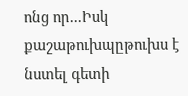ոնց որ...Իսկ քաշաթուխպըթուխս է նստել գետի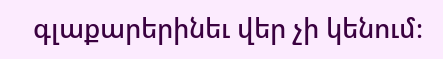գլաքարերինեւ վեր չի կենում։